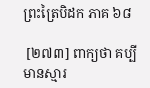ព្រះត្រៃបិដក ភាគ ៦៨

 [២៧៣] ពាក្យថា គប្បីមានស្មារ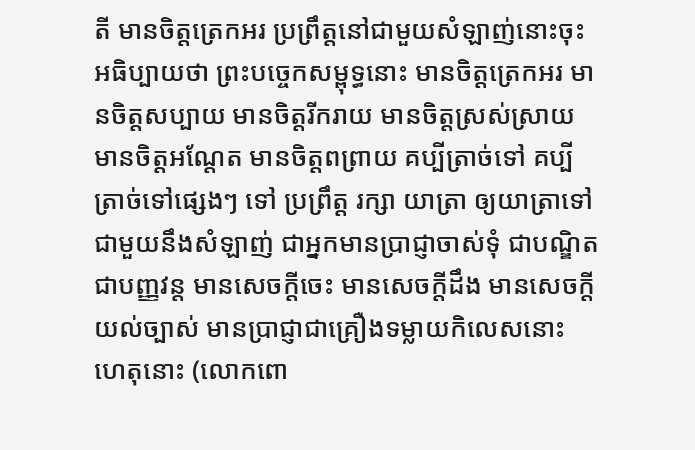តី មានចិត្តត្រេកអរ ប្រព្រឹត្តនៅជាមួយសំឡាញ់នោះចុះ អធិប្បាយថា ព្រះបច្ចេកសម្ពុទ្ធនោះ មានចិត្តត្រេកអរ មានចិត្តសប្បាយ មានចិត្តរីករាយ មានចិត្តស្រស់ស្រាយ មានចិត្តអណ្ដែត មានចិត្តពព្រាយ គប្បីត្រាច់ទៅ គប្បីត្រាច់ទៅផ្សេងៗ ទៅ ប្រព្រឹត្ត រក្សា យាត្រា ឲ្យយាត្រាទៅជាមួយនឹងសំឡាញ់ ជាអ្នកមានប្រាជ្ញាចាស់ទុំ ជាបណ្ឌិត ជាបញ្ញវន្ដ មានសេចក្តីចេះ មានសេចក្តីដឹង មានសេចក្តីយល់ច្បាស់ មានប្រាជ្ញាជាគ្រឿងទម្លាយកិលេសនោះ ហេតុនោះ (លោកពោ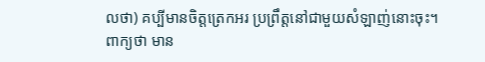លថា) គប្បីមានចិត្តត្រេកអរ ប្រព្រឹត្តនៅជាមួយសំឡាញ់នោះចុះ។ ពាក្យថា មាន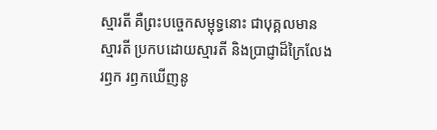ស្មារតី គឺព្រះបច្ចេកសម្ពុទ្ធនោះ ជាបុគ្គលមានស្មារតី ប្រកបដោយស្មារតី និងប្រាជ្ញាដ៏ក្រៃលែង រឭក រឭកឃើញនូ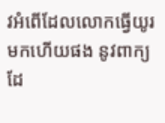វអំពើដែលលោកធ្វើយូរមកហើយផង នូវពាក្យដែ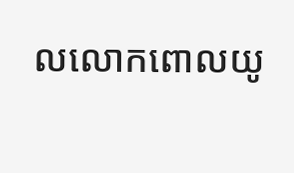លលោកពោលយូ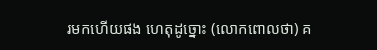រមកហើយផង ហេតុដូច្នោះ (លោកពោលថា) គ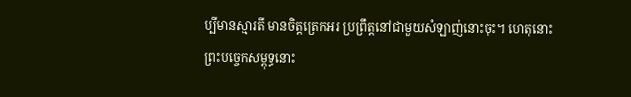ប្បីមានស្មារតី មានចិត្តត្រេកអរ ប្រព្រឹត្តនៅជាមួយសំឡាញ់នោះចុះ។ ហេតុនោះ ព្រះបច្ចេកសម្ពុទ្ធនោះ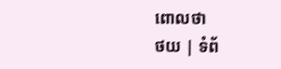ពោលថា
ថយ | ទំព័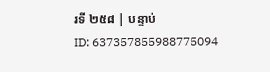រទី ២៥៨ | បន្ទាប់
ID: 637357855988775094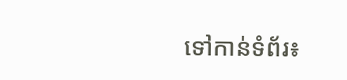ទៅកាន់ទំព័រ៖